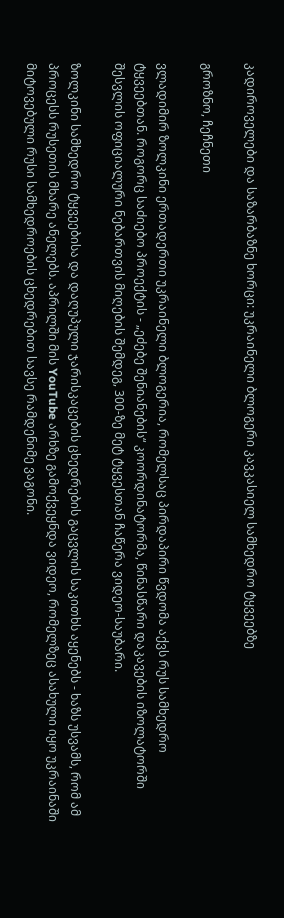კადიროველები და საზარბაზნე ხორცი: უკრაინელი ბლოგერი კავკასიელ სამხედრო ტყვეებზე

გროზნო, ჩეჩნეთი

ვლადიმირ ზოლკინი ერთადერთი უკრაინელი ბლოგერია, რომელსაც პირდაპირი წვდომა აქვს რუს სამხედრო ტყვეებთან. როგორც საძიებო პროექტის - „ეძებე შენიანების“ კოორდინატორმა, წინასწარი დაკავების იზოლატორში შესვლის ოფიციალური ნებართვის მიღების შემდეგ, 300-ზე მეტ ტყვესთან ჩაწერა ვიდეო-საუბარი.

ზოლკინი სამხედრო ტყვეებისა და დაღუპული ჯარისკაცების ცხედრების გაცვლის საკითხს აყენებს - ხაზს უსვამს, რომ ამ პროცესს რუსეთის მხარე ანელებს. აპრილში მის YouTube არხზე გამოქვეყნდა ვიდეო, რომელზეც ასახული იყო უკრაინაში მიტოვებული რუსი სამხედროების ცხედრებით სავსე რამდენიმე ვაგონი.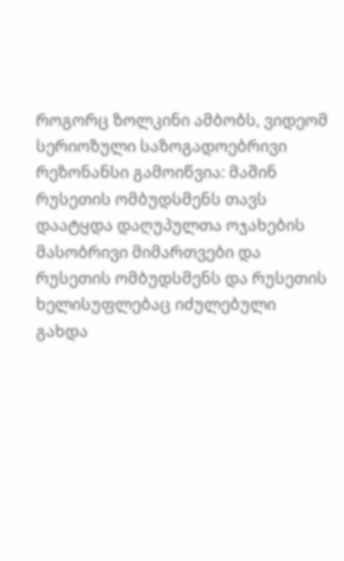როგორც ზოლკინი ამბობს, ვიდეომ სერიოზული საზოგადოებრივი რეზონანსი გამოიწვია: მაშინ რუსეთის ომბუდსმენს თავს დაატყდა დაღუპულთა ოჯახების მასობრივი მიმართვები და რუსეთის ომბუდსმენს და რუსეთის ხელისუფლებაც იძულებული გახდა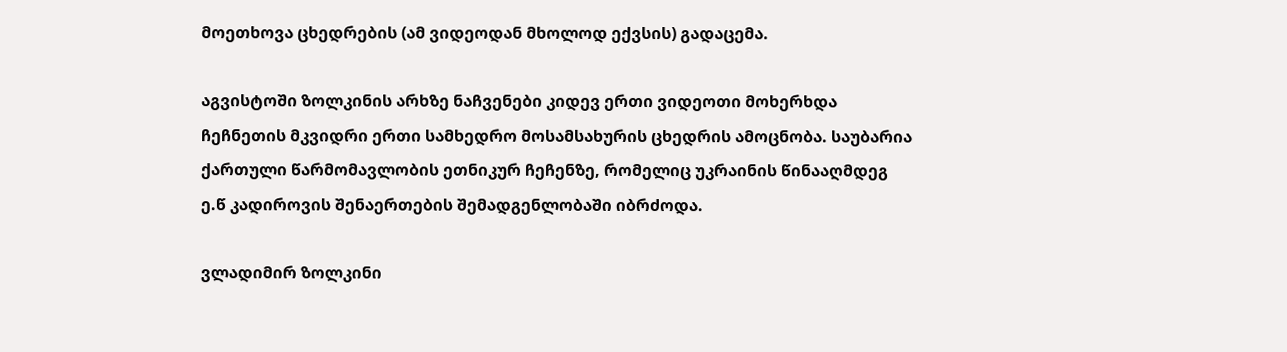მოეთხოვა ცხედრების (ამ ვიდეოდან მხოლოდ ექვსის) გადაცემა.

აგვისტოში ზოლკინის არხზე ნაჩვენები კიდევ ერთი ვიდეოთი მოხერხდა ჩეჩნეთის მკვიდრი ერთი სამხედრო მოსამსახურის ცხედრის ამოცნობა. საუბარია ქართული წარმომავლობის ეთნიკურ ჩეჩენზე, რომელიც უკრაინის წინააღმდეგ ე.წ კადიროვის შენაერთების შემადგენლობაში იბრძოდა.

ვლადიმირ ზოლკინი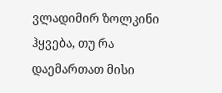ვლადიმირ ზოლკინი ჰყვება, თუ რა დაემართათ მისი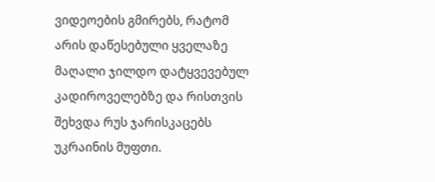ვიდეოების გმირებს, რატომ არის დაწესებული ყველაზე მაღალი ჯილდო დატყვევებულ კადიროველებზე და რისთვის შეხვდა რუს ჯარისკაცებს უკრაინის მუფთი.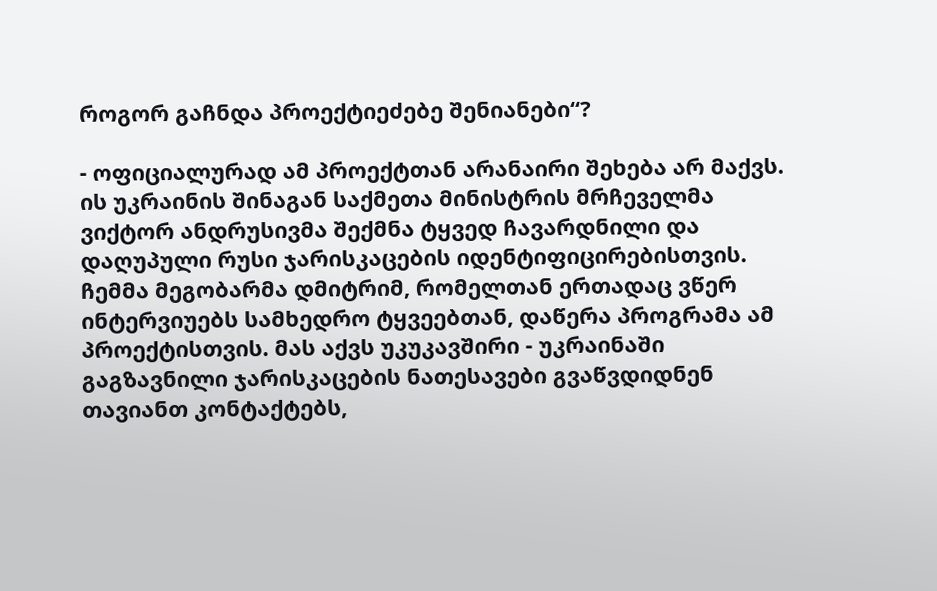როგორ გაჩნდა პროექტიეძებე შენიანები“?

- ოფიციალურად ამ პროექტთან არანაირი შეხება არ მაქვს. ის უკრაინის შინაგან საქმეთა მინისტრის მრჩეველმა ვიქტორ ანდრუსივმა შექმნა ტყვედ ჩავარდნილი და დაღუპული რუსი ჯარისკაცების იდენტიფიცირებისთვის. ჩემმა მეგობარმა დმიტრიმ, რომელთან ერთადაც ვწერ ინტერვიუებს სამხედრო ტყვეებთან, დაწერა პროგრამა ამ პროექტისთვის. მას აქვს უკუკავშირი - უკრაინაში გაგზავნილი ჯარისკაცების ნათესავები გვაწვდიდნენ თავიანთ კონტაქტებს,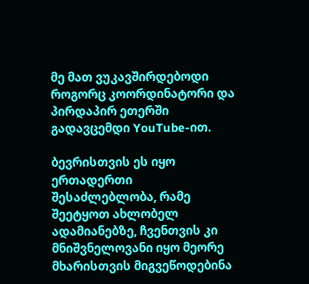მე მათ ვუკავშირდებოდი როგორც კოორდინატორი და პირდაპირ ეთერში გადავცემდი YouTube-ით.

ბევრისთვის ეს იყო ერთადერთი შესაძლებლობა, რამე შეეტყოთ ახლობელ ადამიანებზე, ჩვენთვის კი მნიშვნელოვანი იყო მეორე მხარისთვის მიგვეწოდებინა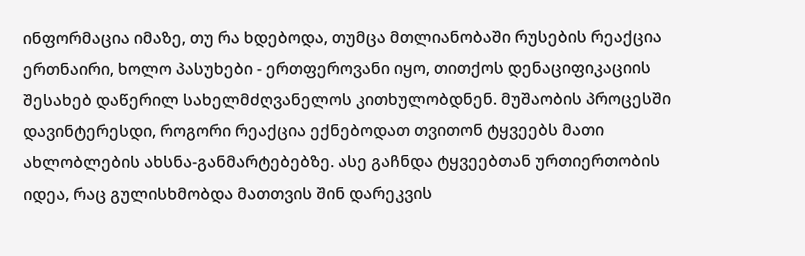ინფორმაცია იმაზე, თუ რა ხდებოდა, თუმცა მთლიანობაში რუსების რეაქცია ერთნაირი, ხოლო პასუხები - ერთფეროვანი იყო, თითქოს დენაციფიკაციის შესახებ დაწერილ სახელმძღვანელოს კითხულობდნენ. მუშაობის პროცესში დავინტერესდი, როგორი რეაქცია ექნებოდათ თვითონ ტყვეებს მათი ახლობლების ახსნა-განმარტებებზე. ასე გაჩნდა ტყვეებთან ურთიერთობის იდეა, რაც გულისხმობდა მათთვის შინ დარეკვის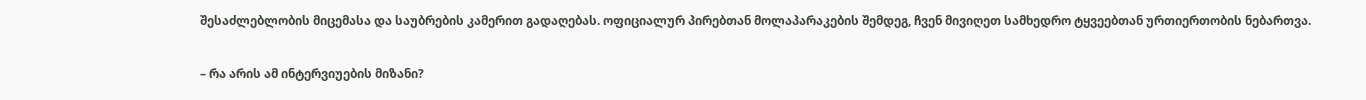შესაძლებლობის მიცემასა და საუბრების კამერით გადაღებას. ოფიციალურ პირებთან მოლაპარაკების შემდეგ, ჩვენ მივიღეთ სამხედრო ტყვეებთან ურთიერთობის ნებართვა.

– რა არის ამ ინტერვიუების მიზანი?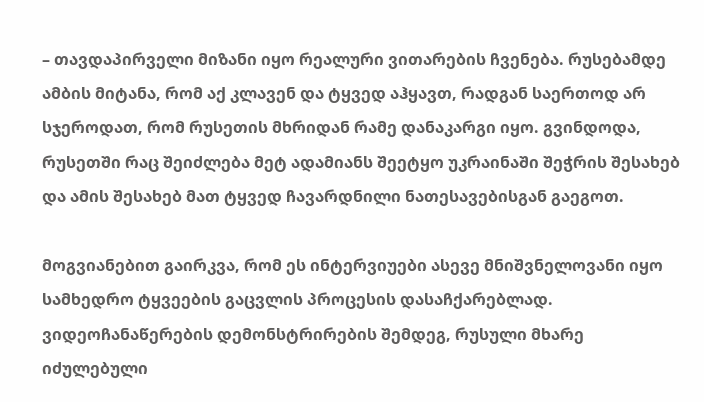– თავდაპირველი მიზანი იყო რეალური ვითარების ჩვენება. რუსებამდე ამბის მიტანა, რომ აქ კლავენ და ტყვედ აჰყავთ, რადგან საერთოდ არ სჯეროდათ, რომ რუსეთის მხრიდან რამე დანაკარგი იყო. გვინდოდა, რუსეთში რაც შეიძლება მეტ ადამიანს შეეტყო უკრაინაში შეჭრის შესახებ და ამის შესახებ მათ ტყვედ ჩავარდნილი ნათესავებისგან გაეგოთ.

მოგვიანებით გაირკვა, რომ ეს ინტერვიუები ასევე მნიშვნელოვანი იყო სამხედრო ტყვეების გაცვლის პროცესის დასაჩქარებლად. ვიდეოჩანაწერების დემონსტრირების შემდეგ, რუსული მხარე იძულებული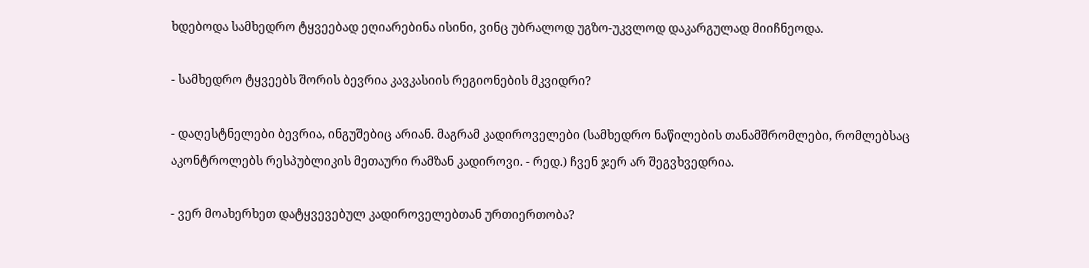ხდებოდა სამხედრო ტყვეებად ეღიარებინა ისინი, ვინც უბრალოდ უგზო-უკვლოდ დაკარგულად მიიჩნეოდა.

- სამხედრო ტყვეებს შორის ბევრია კავკასიის რეგიონების მკვიდრი?

- დაღესტნელები ბევრია, ინგუშებიც არიან. მაგრამ კადიროველები (სამხედრო ნაწილების თანამშრომლები, რომლებსაც აკონტროლებს რესპუბლიკის მეთაური რამზან კადიროვი. - რედ.) ჩვენ ჯერ არ შეგვხვედრია.

- ვერ მოახერხეთ დატყვევებულ კადიროველებთან ურთიერთობა?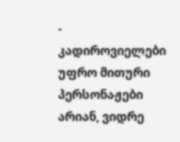- კადიროვიელები უფრო მითური პერსონაჟები არიან, ვიდრე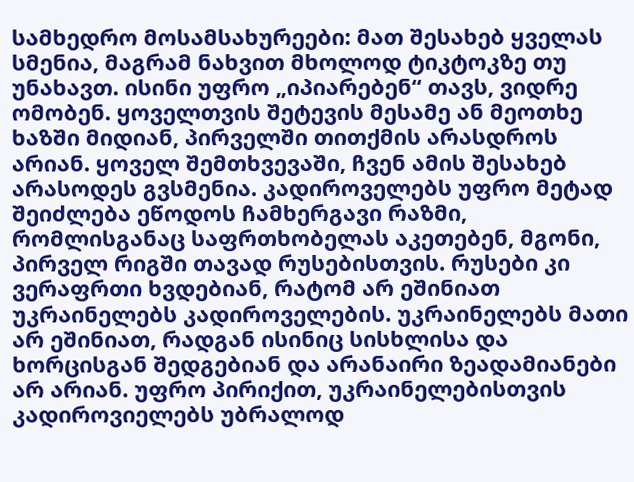სამხედრო მოსამსახურეები: მათ შესახებ ყველას სმენია, მაგრამ ნახვით მხოლოდ ტიკტოკზე თუ უნახავთ. ისინი უფრო „იპიარებენ“ თავს, ვიდრე ომობენ. ყოველთვის შეტევის მესამე ან მეოთხე ხაზში მიდიან, პირველში თითქმის არასდროს არიან. ყოველ შემთხვევაში, ჩვენ ამის შესახებ არასოდეს გვსმენია. კადიროველებს უფრო მეტად შეიძლება ეწოდოს ჩამხერგავი რაზმი, რომლისგანაც საფრთხობელას აკეთებენ, მგონი, პირველ რიგში თავად რუსებისთვის. რუსები კი ვერაფრთი ხვდებიან, რატომ არ ეშინიათ უკრაინელებს კადიროველების. უკრაინელებს მათი არ ეშინიათ, რადგან ისინიც სისხლისა და ხორცისგან შედგებიან და არანაირი ზეადამიანები არ არიან. უფრო პირიქით, უკრაინელებისთვის კადიროვიელებს უბრალოდ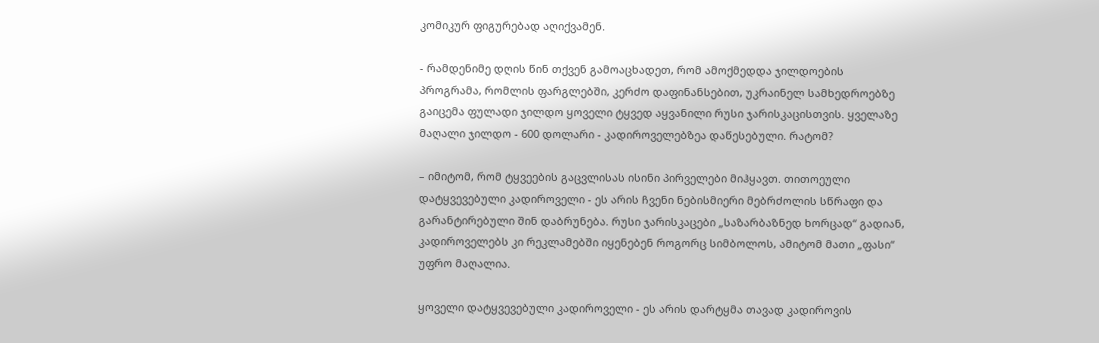კომიკურ ფიგურებად აღიქვამენ.

- რამდენიმე დღის წინ თქვენ გამოაცხადეთ, რომ ამოქმედდა ჯილდოების პროგრამა, რომლის ფარგლებში, კერძო დაფინანსებით, უკრაინელ სამხედროებზე გაიცემა ფულადი ჯილდო ყოველი ტყვედ აყვანილი რუსი ჯარისკაცისთვის. ყველაზე მაღალი ჯილდო - 600 დოლარი - კადიროველებზეა დაწესებული. რატომ?

– იმიტომ, რომ ტყვეების გაცვლისას ისინი პირველები მიჰყავთ. თითოეული დატყვევებული კადიროველი - ეს არის ჩვენი ნებისმიერი მებრძოლის სწრაფი და გარანტირებული შინ დაბრუნება. რუსი ჯარისკაცები „საზარბაზნედ ხორცად“ გადიან, კადიროველებს კი რეკლამებში იყენებენ როგორც სიმბოლოს, ამიტომ მათი „ფასი“ უფრო მაღალია.

ყოველი დატყვევებული კადიროველი - ეს არის დარტყმა თავად კადიროვის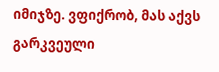იმიჯზე. ვფიქრობ, მას აქვს გარკვეული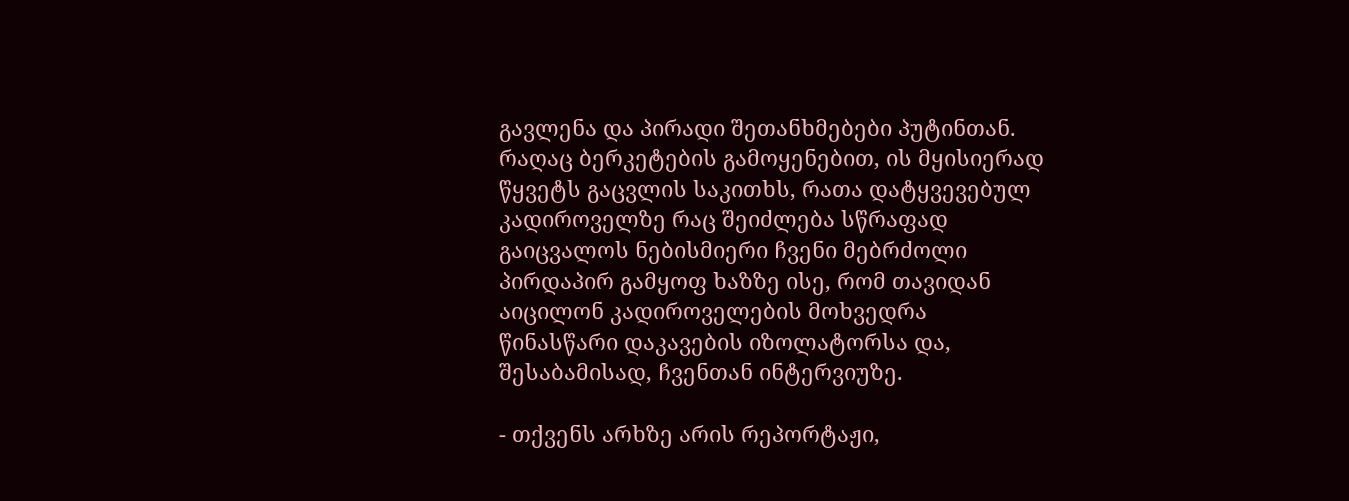გავლენა და პირადი შეთანხმებები პუტინთან. რაღაც ბერკეტების გამოყენებით, ის მყისიერად წყვეტს გაცვლის საკითხს, რათა დატყვევებულ კადიროველზე რაც შეიძლება სწრაფად გაიცვალოს ნებისმიერი ჩვენი მებრძოლი პირდაპირ გამყოფ ხაზზე ისე, რომ თავიდან აიცილონ კადიროველების მოხვედრა წინასწარი დაკავების იზოლატორსა და, შესაბამისად, ჩვენთან ინტერვიუზე.

- თქვენს არხზე არის რეპორტაჟი,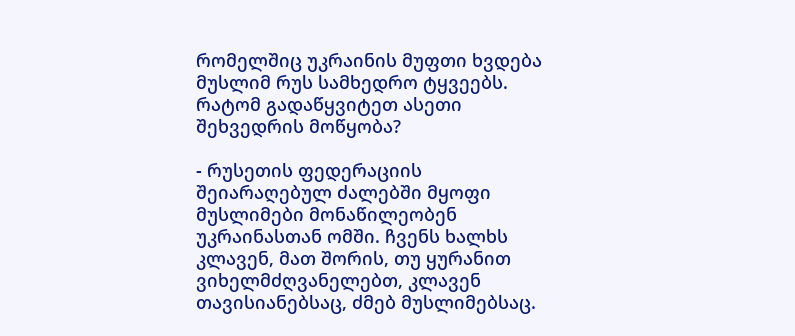რომელშიც უკრაინის მუფთი ხვდება მუსლიმ რუს სამხედრო ტყვეებს. რატომ გადაწყვიტეთ ასეთი შეხვედრის მოწყობა?

- რუსეთის ფედერაციის შეიარაღებულ ძალებში მყოფი მუსლიმები მონაწილეობენ უკრაინასთან ომში. ჩვენს ხალხს კლავენ, მათ შორის, თუ ყურანით ვიხელმძღვანელებთ, კლავენ თავისიანებსაც, ძმებ მუსლიმებსაც.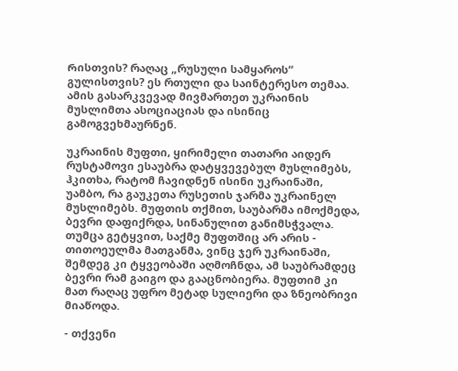Რისთვის? რაღაც „რუსული სამყაროს“ გულისთვის? ეს რთული და საინტერესო თემაა. ამის გასარკვევად მივმართეთ უკრაინის მუსლიმთა ასოციაციას და ისინიც გამოგვეხმაურნენ.

უკრაინის მუფთი, ყირიმელი თათარი აიდერ რუსტამოვი ესაუბრა დატყვევებულ მუსლიმებს, ჰკითხა, რატომ ჩავიდნენ ისინი უკრაინაში, უამბო, რა გაუკეთა რუსეთის ჯარმა უკრაინელ მუსლიმებს. მუფთის თქმით, საუბარმა იმოქმედა, ბევრი დაფიქრდა, სინანულით განიმსჭვალა. თუმცა გეტყვით, საქმე მუფთშიც არ არის - თითოეულმა მათგანმა, ვინც ჯერ უკრაინაში, შემდეგ კი ტყვეობაში აღმოჩნდა, ამ საუბრამდეც ბევრი რამ გაიგო და გააცნობიერა. მუფთიმ კი მათ რაღაც უფრო მეტად სულიერი და ზნეობრივი მიაწოდა.

- თქვენი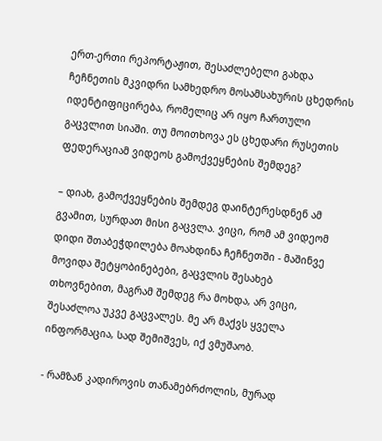ერთ-ერთი რეპორტაჟით, შესაძლებელი გახდა ჩეჩნეთის მკვიდრი სამხედრო მოსამსახურის ცხედრის იდენტიფიცირება, რომელიც არ იყო ჩართული გაცვლით სიაში. თუ მოითხოვა ეს ცხედარი რუსეთის ფედერაციამ ვიდეოს გამოქვეყნების შემდეგ?

– დიახ, გამოქვეყნების შემდეგ დაინტერესდნენ ამ გვამით, სურდათ მისი გაცვლა. ვიცი, რომ ამ ვიდეომ დიდი შთაბეჭდილება მოახდინა ჩეჩნეთში - მაშინვე მოვიდა შეტყობინებები, გაცვლის შესახებ თხოვნებით, მაგრამ შემდეგ რა მოხდა, არ ვიცი, შესაძლოა უკვე გაცვალეს. მე არ მაქვს ყველა ინფორმაცია, სად შემიშვეს, იქ ვმუშაობ.

- რამზან კადიროვის თანამებრძოლის, მურად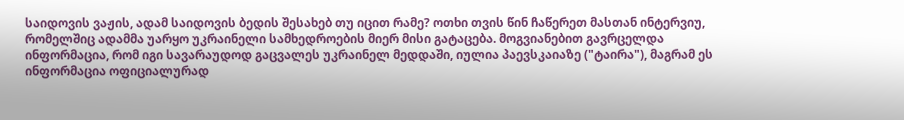საიდოვის ვაჟის, ადამ საიდოვის ბედის შესახებ თუ იცით რამე? ოთხი თვის წინ ჩაწერეთ მასთან ინტერვიუ, რომელშიც ადამმა უარყო უკრაინელი სამხედროების მიერ მისი გატაცება. მოგვიანებით გავრცელდა ინფორმაცია, რომ იგი სავარაუდოდ გაცვალეს უკრაინელ მედდაში, იულია პაევსკაიაზე ("ტაირა"), მაგრამ ეს ინფორმაცია ოფიციალურად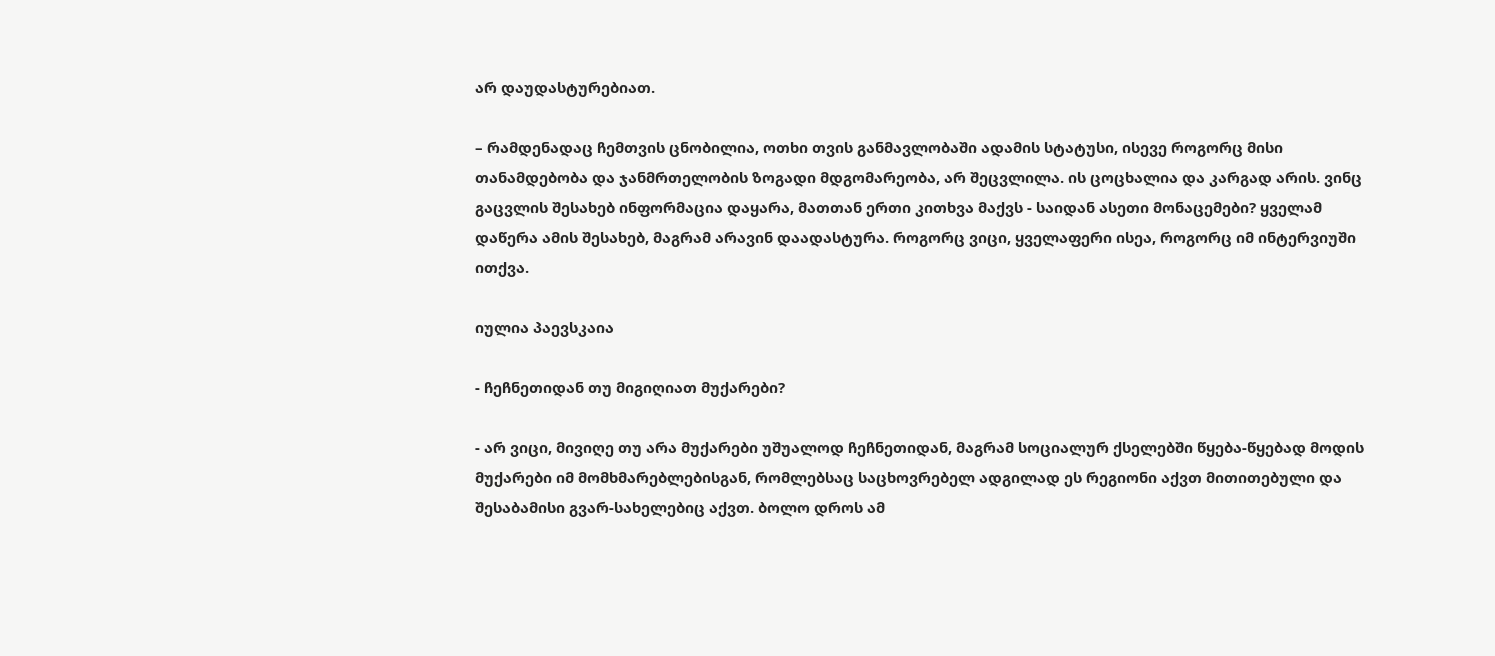არ დაუდასტურებიათ.

– რამდენადაც ჩემთვის ცნობილია, ოთხი თვის განმავლობაში ადამის სტატუსი, ისევე როგორც მისი თანამდებობა და ჯანმრთელობის ზოგადი მდგომარეობა, არ შეცვლილა. ის ცოცხალია და კარგად არის. ვინც გაცვლის შესახებ ინფორმაცია დაყარა, მათთან ერთი კითხვა მაქვს - საიდან ასეთი მონაცემები? ყველამ დაწერა ამის შესახებ, მაგრამ არავინ დაადასტურა. როგორც ვიცი, ყველაფერი ისეა, როგორც იმ ინტერვიუში ითქვა.

იულია პაევსკაია

- ჩეჩნეთიდან თუ მიგიღიათ მუქარები?

- არ ვიცი, მივიღე თუ არა მუქარები უშუალოდ ჩეჩნეთიდან, მაგრამ სოციალურ ქსელებში წყება-წყებად მოდის მუქარები იმ მომხმარებლებისგან, რომლებსაც საცხოვრებელ ადგილად ეს რეგიონი აქვთ მითითებული და შესაბამისი გვარ-სახელებიც აქვთ. ბოლო დროს ამ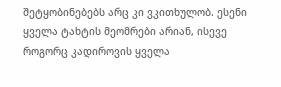შეტყობინებებს არც კი ვკითხულობ. ესენი ყველა ტახტის მეომრები არიან, ისევე როგორც კადიროვის ყველა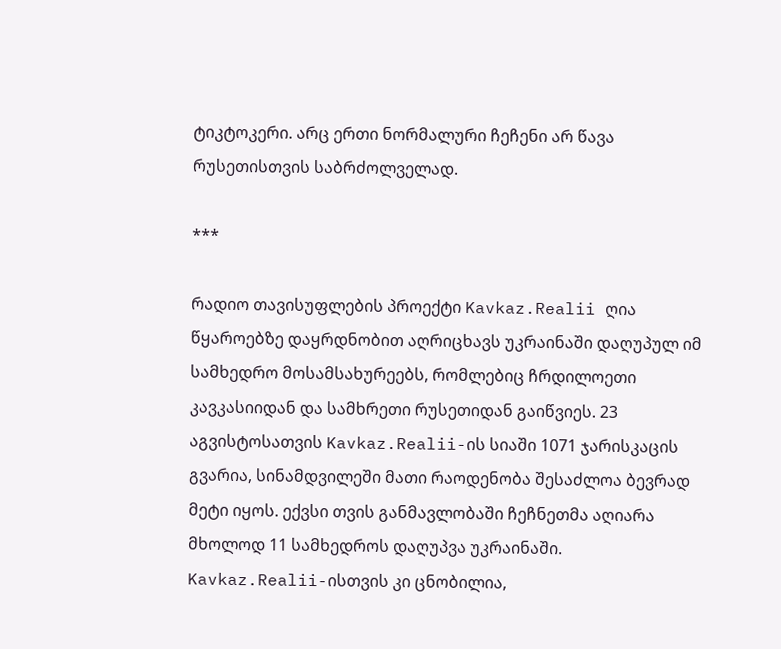ტიკტოკერი. არც ერთი ნორმალური ჩეჩენი არ წავა რუსეთისთვის საბრძოლველად.

***

რადიო თავისუფლების პროექტი Kavkaz.Realii ღია წყაროებზე დაყრდნობით აღრიცხავს უკრაინაში დაღუპულ იმ სამხედრო მოსამსახურეებს, რომლებიც ჩრდილოეთი კავკასიიდან და სამხრეთი რუსეთიდან გაიწვიეს. 23 აგვისტოსათვის Kavkaz.Realii-ის სიაში 1071 ჯარისკაცის გვარია, სინამდვილეში მათი რაოდენობა შესაძლოა ბევრად მეტი იყოს. ექვსი თვის განმავლობაში ჩეჩნეთმა აღიარა მხოლოდ 11 სამხედროს დაღუპვა უკრაინაში. Kavkaz.Realii-ისთვის კი ცნობილია,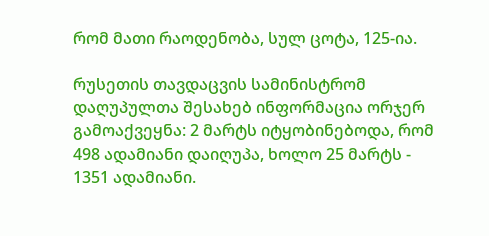რომ მათი რაოდენობა, სულ ცოტა, 125-ია.

რუსეთის თავდაცვის სამინისტრომ დაღუპულთა შესახებ ინფორმაცია ორჯერ გამოაქვეყნა: 2 მარტს იტყობინებოდა, რომ 498 ადამიანი დაიღუპა, ხოლო 25 მარტს - 1351 ადამიანი.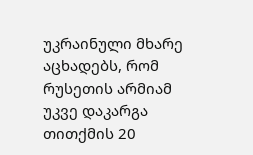უკრაინული მხარე აცხადებს, რომ რუსეთის არმიამ უკვე დაკარგა თითქმის 20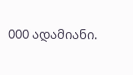000 ადამიანი.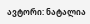ავტორი: ნატალია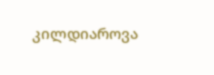კილდიაროვა